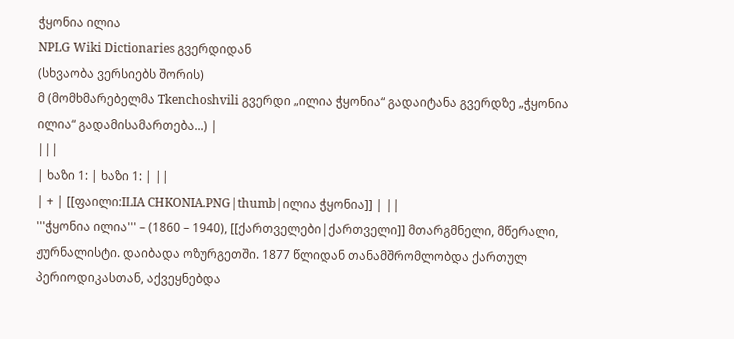ჭყონია ილია
NPLG Wiki Dictionaries გვერდიდან
(სხვაობა ვერსიებს შორის)
მ (მომხმარებელმა Tkenchoshvili გვერდი „ილია ჭყონია“ გადაიტანა გვერდზე „ჭყონია ილია“ გადამისამართება...) |
|||
| ხაზი 1: | ხაზი 1: | ||
| + | [[ფაილი:ILIA CHKONIA.PNG|thumb|ილია ჭყონია]] | ||
'''ჭყონია ილია''' – (1860 – 1940), [[ქართველები|ქართველი]] მთარგმნელი, მწერალი, ჟურნალისტი. დაიბადა ოზურგეთში. 1877 წლიდან თანამშრომლობდა ქართულ პერიოდიკასთან, აქვეყნებდა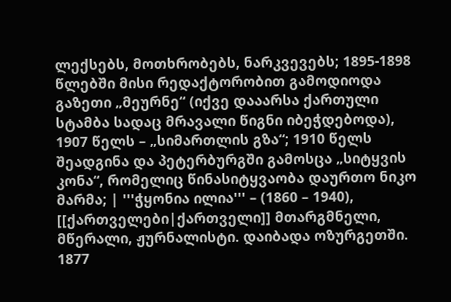ლექსებს, მოთხრობებს, ნარკვევებს; 1895-1898 წლებში მისი რედაქტორობით გამოდიოდა გაზეთი „მეურნე“ (იქვე დააარსა ქართული სტამბა სადაც მრავალი წიგნი იბეჭდებოდა), 1907 წელს – „სიმართლის გზა“; 1910 წელს შეადგინა და პეტერბურგში გამოსცა „სიტყვის კონა“, რომელიც წინასიტყვაობა დაურთო ნიკო მარმა; | '''ჭყონია ილია''' – (1860 – 1940), [[ქართველები|ქართველი]] მთარგმნელი, მწერალი, ჟურნალისტი. დაიბადა ოზურგეთში. 1877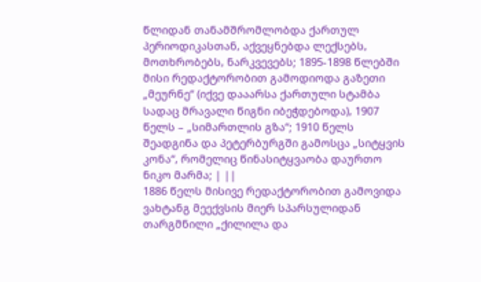წლიდან თანამშრომლობდა ქართულ პერიოდიკასთან, აქვეყნებდა ლექსებს, მოთხრობებს, ნარკვევებს; 1895-1898 წლებში მისი რედაქტორობით გამოდიოდა გაზეთი „მეურნე“ (იქვე დააარსა ქართული სტამბა სადაც მრავალი წიგნი იბეჭდებოდა), 1907 წელს – „სიმართლის გზა“; 1910 წელს შეადგინა და პეტერბურგში გამოსცა „სიტყვის კონა“, რომელიც წინასიტყვაობა დაურთო ნიკო მარმა; | ||
1886 წელს მისივე რედაქტორობით გამოვიდა ვახტანგ მეექვსის მიერ სპარსულიდან თარგმნილი „ქილილა და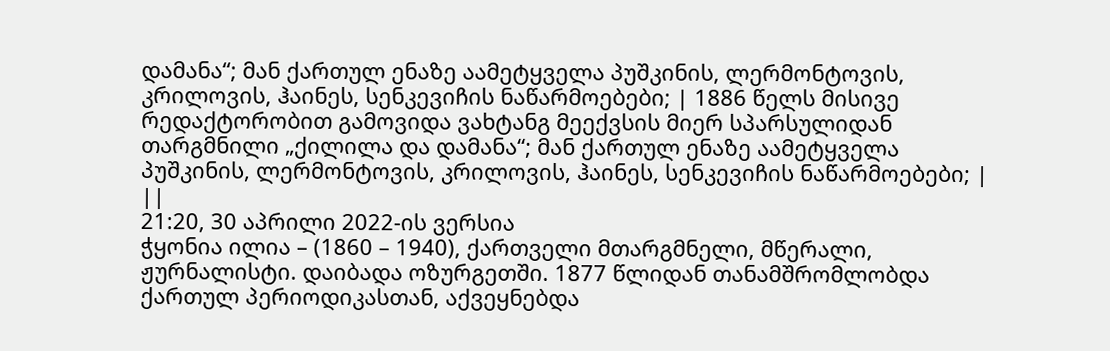დამანა“; მან ქართულ ენაზე აამეტყველა პუშკინის, ლერმონტოვის, კრილოვის, ჰაინეს, სენკევიჩის ნაწარმოებები; | 1886 წელს მისივე რედაქტორობით გამოვიდა ვახტანგ მეექვსის მიერ სპარსულიდან თარგმნილი „ქილილა და დამანა“; მან ქართულ ენაზე აამეტყველა პუშკინის, ლერმონტოვის, კრილოვის, ჰაინეს, სენკევიჩის ნაწარმოებები; | ||
21:20, 30 აპრილი 2022-ის ვერსია
ჭყონია ილია – (1860 – 1940), ქართველი მთარგმნელი, მწერალი, ჟურნალისტი. დაიბადა ოზურგეთში. 1877 წლიდან თანამშრომლობდა ქართულ პერიოდიკასთან, აქვეყნებდა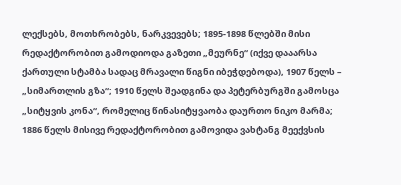ლექსებს, მოთხრობებს, ნარკვევებს; 1895-1898 წლებში მისი რედაქტორობით გამოდიოდა გაზეთი „მეურნე“ (იქვე დააარსა ქართული სტამბა სადაც მრავალი წიგნი იბეჭდებოდა), 1907 წელს – „სიმართლის გზა“; 1910 წელს შეადგინა და პეტერბურგში გამოსცა „სიტყვის კონა“, რომელიც წინასიტყვაობა დაურთო ნიკო მარმა; 1886 წელს მისივე რედაქტორობით გამოვიდა ვახტანგ მეექვსის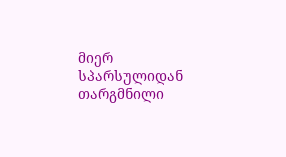მიერ სპარსულიდან თარგმნილი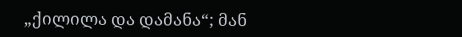„ქილილა და დამანა“; მან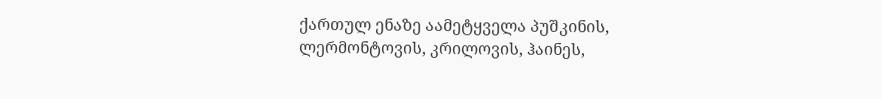ქართულ ენაზე აამეტყველა პუშკინის, ლერმონტოვის, კრილოვის, ჰაინეს,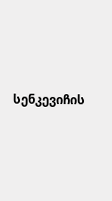სენკევიჩის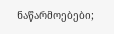ნაწარმოებები;